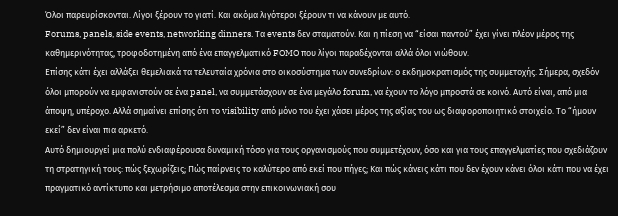Όλοι παρευρίσκονται. Λίγοι ξέρουν το γιατί. Και ακόμα λιγότεροι ξέρουν τι να κάνουν με αυτό.
Forums, panels, side events, networking dinners. Τα events δεν σταματούν. Και η πίεση να “είσαι παντού” έχει γίνει πλέον μέρος της καθημερινότητας, τροφοδοτημένη από ένα επαγγελματικό FOMO που λίγοι παραδέχονται αλλά όλοι νιώθουν.
Επίσης κάτι έχει αλλάξει θεμελιακά τα τελευταία χρόνια στο οικοσύστημα των συνεδρίων: ο εκδημοκρατισμός της συμμετοχής. Σήμερα, σχεδόν όλοι μπορούν να εμφανιστούν σε ένα panel, να συμμετάσχουν σε ένα μεγάλο forum, να έχουν το λόγο μπροστά σε κοινό. Αυτό είναι, από μια άποψη, υπέροχο. Αλλά σημαίνει επίσης ότι το visibility από μόνο του έχει χάσει μέρος της αξίας του ως διαφοροποιητικό στοιχείο. Το “ήμουν εκεί” δεν είναι πια αρκετό.
Αυτό δημιουργεί μια πολύ ενδιαφέρουσα δυναμική τόσο για τους οργανισμούς που συμμετέχουν, όσο και για τους επαγγελματίες που σχεδιάζουν τη στρατηγική τους: πώς ξεχωρίζεις; Πώς παίρνεις το καλύτερο από εκεί που πήγες; Και πώς κάνεις κάτι που δεν έχουν κάνει όλοι κάτι που να έχει πραγματικό αντίκτυπο και μετρήσιμο αποτέλεσμα στην επικοινωνιακή σου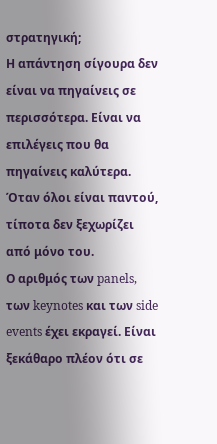στρατηγική;
Η απάντηση σίγουρα δεν είναι να πηγαίνεις σε περισσότερα. Είναι να επιλέγεις που θα πηγαίνεις καλύτερα.
Όταν όλοι είναι παντού, τίποτα δεν ξεχωρίζει από μόνο του.
Ο αριθμός των panels, των keynotes και των side events έχει εκραγεί. Είναι ξεκάθαρο πλέον ότι σε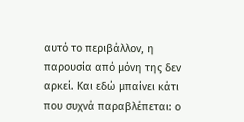αυτό το περιβάλλον, η παρουσία από μόνη της δεν αρκεί. Και εδώ μπαίνει κάτι που συχνά παραβλέπεται: ο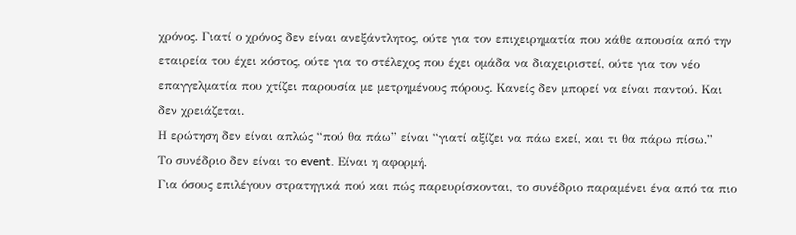χρόνος. Γιατί ο χρόνος δεν είναι ανεξάντλητος, ούτε για τον επιχειρηματία που κάθε απουσία από την εταιρεία του έχει κόστος, ούτε για το στέλεχος που έχει ομάδα να διαχειριστεί, ούτε για τον νέο επαγγελματία που χτίζει παρουσία με μετρημένους πόρους. Κανείς δεν μπορεί να είναι παντού. Και δεν χρειάζεται.
Η ερώτηση δεν είναι απλώς “πού θα πάω” είναι “γιατί αξίζει να πάω εκεί, και τι θα πάρω πίσω.”
Το συνέδριο δεν είναι το event. Είναι η αφορμή.
Για όσους επιλέγουν στρατηγικά πού και πώς παρευρίσκονται, το συνέδριο παραμένει ένα από τα πιο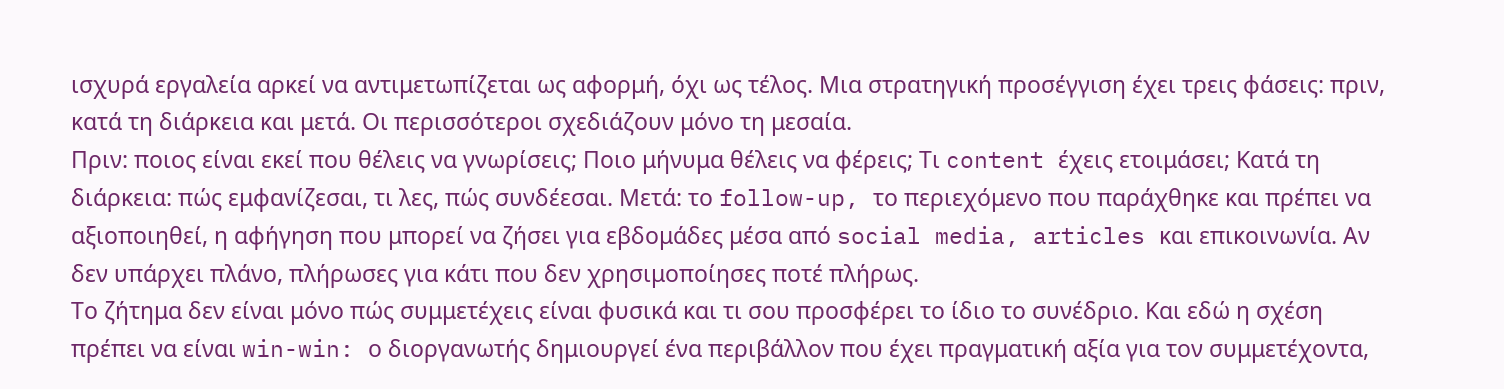ισχυρά εργαλεία αρκεί να αντιμετωπίζεται ως αφορμή, όχι ως τέλος. Μια στρατηγική προσέγγιση έχει τρεις φάσεις: πριν, κατά τη διάρκεια και μετά. Οι περισσότεροι σχεδιάζουν μόνο τη μεσαία.
Πριν: ποιος είναι εκεί που θέλεις να γνωρίσεις; Ποιο μήνυμα θέλεις να φέρεις; Τι content έχεις ετοιμάσει; Κατά τη διάρκεια: πώς εμφανίζεσαι, τι λες, πώς συνδέεσαι. Μετά: το follow-up, το περιεχόμενο που παράχθηκε και πρέπει να αξιοποιηθεί, η αφήγηση που μπορεί να ζήσει για εβδομάδες μέσα από social media, articles και επικοινωνία. Αν δεν υπάρχει πλάνο, πλήρωσες για κάτι που δεν χρησιμοποίησες ποτέ πλήρως.
Το ζήτημα δεν είναι μόνο πώς συμμετέχεις είναι φυσικά και τι σου προσφέρει το ίδιο το συνέδριο. Και εδώ η σχέση πρέπει να είναι win-win: ο διοργανωτής δημιουργεί ένα περιβάλλον που έχει πραγματική αξία για τον συμμετέχοντα,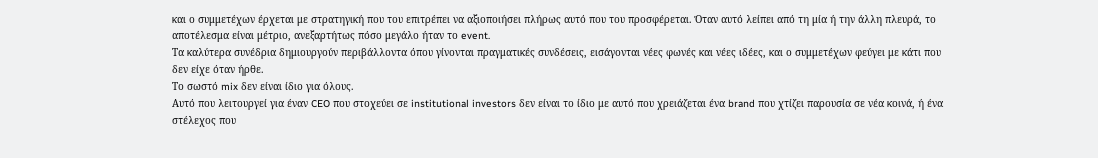και ο συμμετέχων έρχεται με στρατηγική που του επιτρέπει να αξιοποιήσει πλήρως αυτό που του προσφέρεται. Όταν αυτό λείπει από τη μία ή την άλλη πλευρά, το αποτέλεσμα είναι μέτριο, ανεξαρτήτως πόσο μεγάλο ήταν το event.
Τα καλύτερα συνέδρια δημιουργούν περιβάλλοντα όπου γίνονται πραγματικές συνδέσεις, εισάγονται νέες φωνές και νέες ιδέες, και ο συμμετέχων φεύγει με κάτι που δεν είχε όταν ήρθε.
Το σωστό mix δεν είναι ίδιο για όλους.
Αυτό που λειτουργεί για έναν CEO που στοχεύει σε institutional investors δεν είναι το ίδιο με αυτό που χρειάζεται ένα brand που χτίζει παρουσία σε νέα κοινά, ή ένα στέλεχος που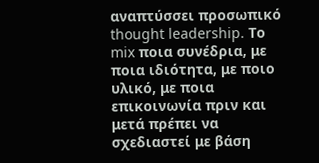αναπτύσσει προσωπικό thought leadership. Το mix ποια συνέδρια, με ποια ιδιότητα, με ποιο υλικό, με ποια επικοινωνία πριν και μετά πρέπει να σχεδιαστεί με βάση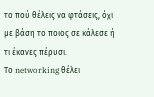το πού θέλεις να φτάσεις, όχι με βάση το ποιος σε κάλεσε ή τι έκανες πέρυσι.
Το networking θέλει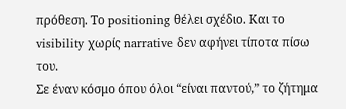πρόθεση. Το positioning θέλει σχέδιο. Και το visibility χωρίς narrative δεν αφήνει τίποτα πίσω του.
Σε έναν κόσμο όπου όλοι “είναι παντού,” το ζήτημα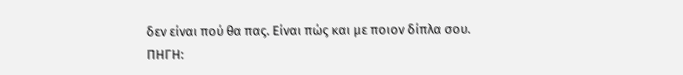δεν είναι πού θα πας. Είναι πώς και με ποιον δίπλα σου.
ΠΗΓΗ: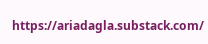https://ariadagla.substack.com/